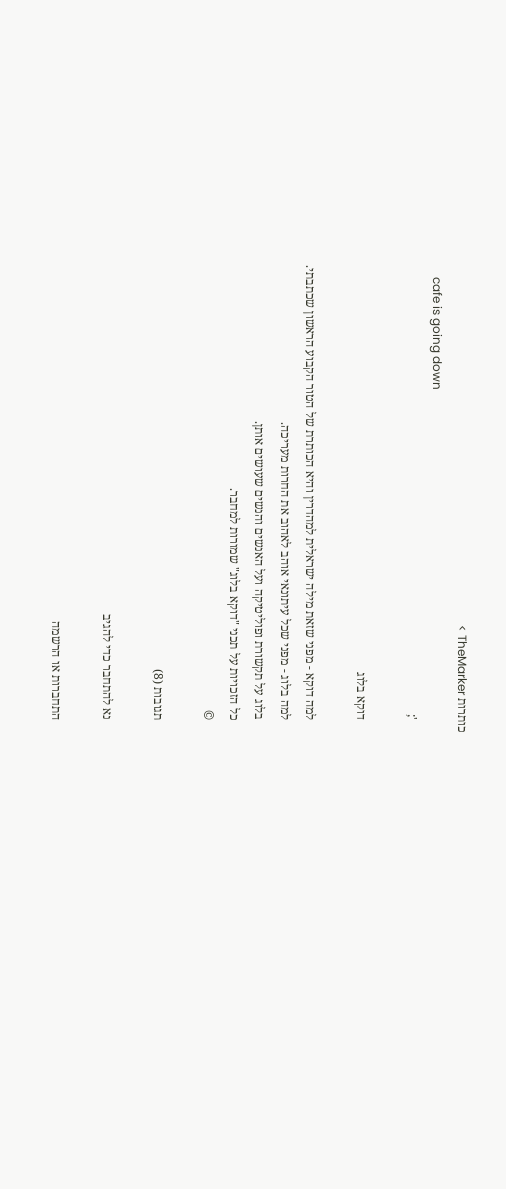כותרות TheMarker >
    cafe is going down
    ';

    דוקא בלוג

    למה דוקא - מפני שזאת מילה ישראלית למהדרין והיא הכותרת של הטור הקבוע הראשון שכתבתי.
    למה בלוג - מפני שכל עיתונאי אוהב לאהוב את החרות מעריכה.
    בלוג על תקשורת ופוליטיקה ועל האנשים והנשים שעושים אותן.
    כל הזכויות על תכני "דוקא בלוג" שמורות למחבר.
    ©

    תגובות (8)

    נא להתחבר כדי להגיב

    התחברות או הרשמה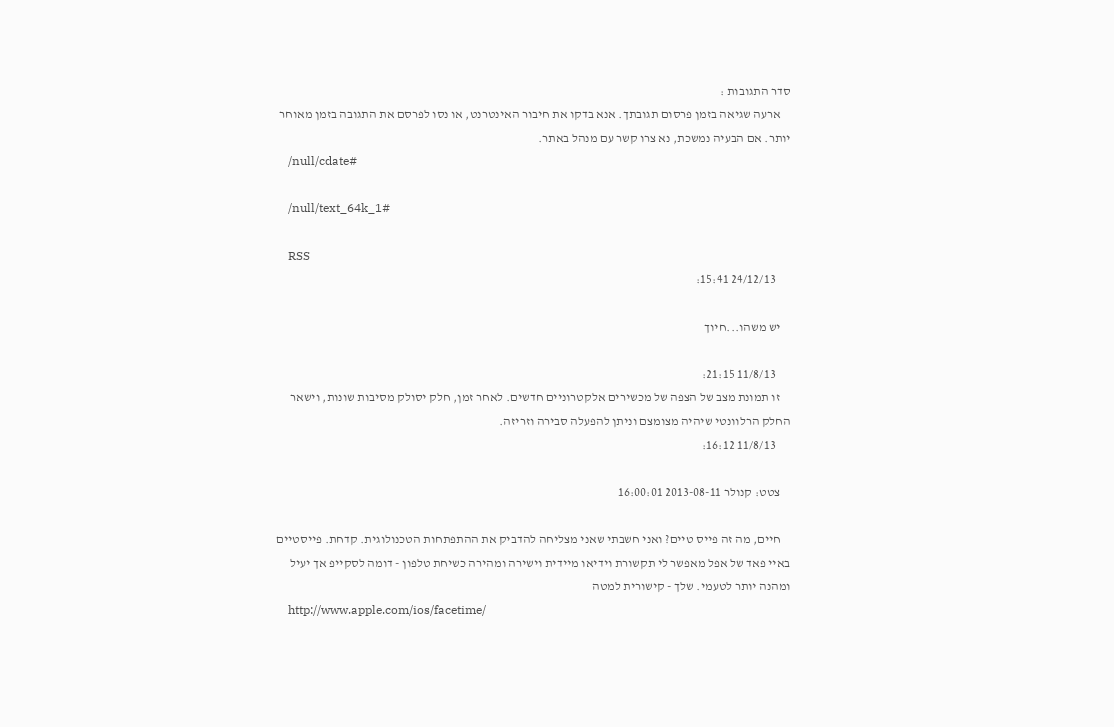סדר התגובות :
    ארעה שגיאה בזמן פרסום תגובתך. אנא בדקו את חיבור האינטרנט, או נסו לפרסם את התגובה בזמן מאוחר יותר. אם הבעיה נמשכת, נא צרו קשר עם מנהל באתר.
    /null/cdate#

    /null/text_64k_1#

    RSS
      24/12/13 15:41:

    יש משהו...חיוך

      11/8/13 21:15:
    זו תמונת מצב של הצפה של מכשירים אלקטרוניים חדשים. לאחר זמן, חלק יסולק מסיבות שונות, וישאר החלק הרלוונטי שיהיה מצומצם וניתן להפעלה סבירה וזריזה.
      11/8/13 16:12:

    צטט: קנולר 2013-08-11 16:00:01

    חיים, מה זה פייס טיים? ואני חשבתי שאני מצליחה להדביק את ההתפתחות הטכנולוגית. קדחת. פייסטיים  באיי פאד של אפל מאפשר לי תקשורת וידיאו מיידית וישירה ומהירה כשיחת טלפון - דומה לסקייפ אך יעיל  ומהנה יותר לטעמי. שלך - קישורית למטה
    http://www.apple.com/ios/facetime/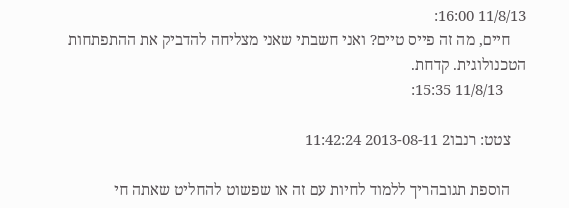11/8/13 16:00:
    חיים, מה זה פייס טיים? ואני חשבתי שאני מצליחה להדביק את ההתפתחות הטכנולוגית. קדחת.
      11/8/13 15:35:

    צטט: רנבו2 2013-08-11 11:42:24

    הוספת תגובהריך ללמוד לחיות עם זה או שפשוט להחליט שאתה חי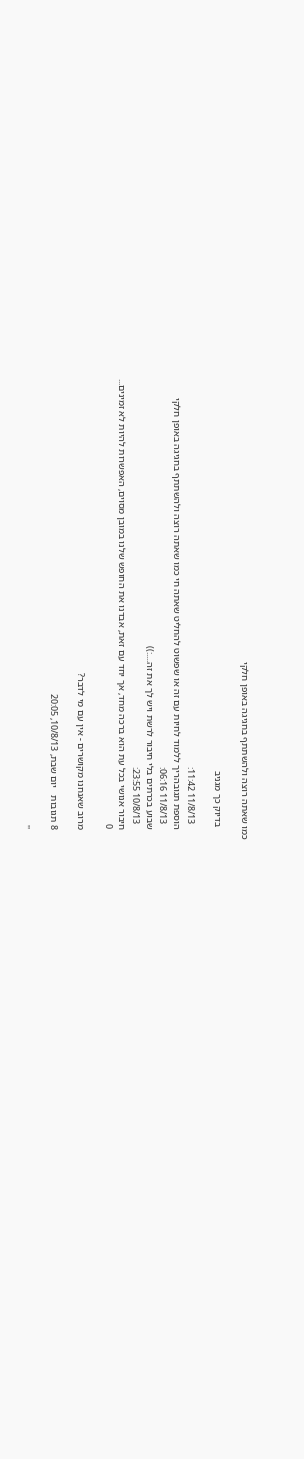כמו שאתה רוצה ולהשתתף בחגיגה באופן חלקי

     בדיוק כך מגניב

      11/8/13 11:42:
    הוספת תגובהריך ללמוד לחיות עם זה או שפשוט להחליט שאתה חי כמו שאתה רוצה ולהשתתף בחגיגה באופן חלקי
      11/8/13 06:16:
    שבוע בכרתים בלי חיבור לרשת ויש לך את זה....:))
      10/8/13 23:55:
    חיבור אנושי בכל עת הוא ברכה מחד, אך יחד עם זאת, אבדנו את החופש שלנו במובן מסוים, האפשרות להיות לא זמינים...
    0

    מרוב שאנחנו מקושרים - אין עם מי לדבר?

    8 תגובות   יום שבת, 10/8/13, 20:05

    ''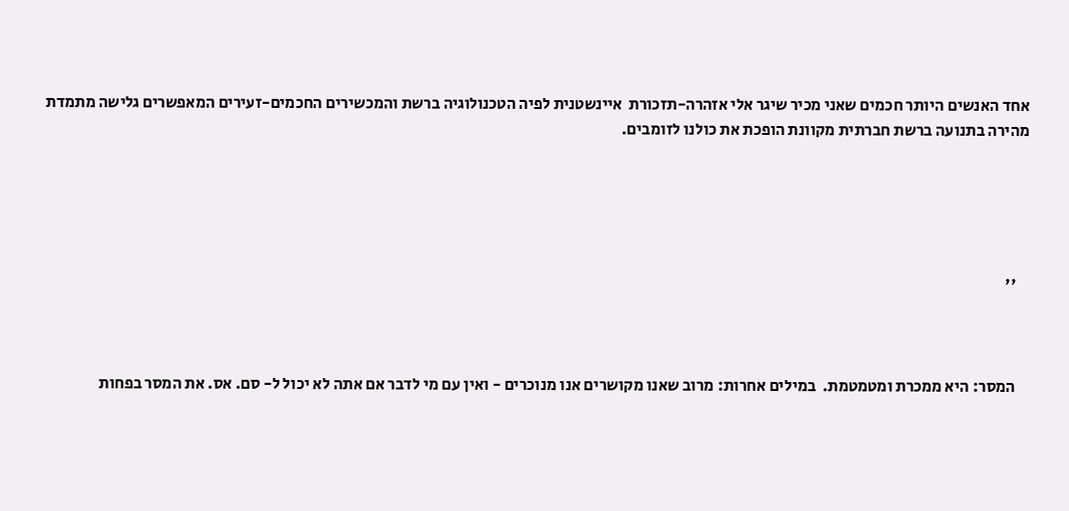אחד האנשים היותר חכמים שאני מכיר שיגר אלי אזהרה-תזכורת  איינשטנית לפיה הטכנולוגיה ברשת והמכשירים החכמים-זעירים המאפשרים גלישה מתמדת מהירה בתנועה ברשת חברתית מקוונת הופכת את כולנו לזומבים.





    ''



    המסר: היא ממכרת ומטמטמת.  במילים אחרות: מרוב שאנו מקושרים אנו מנוכרים - ואין עם מי לדבר אם אתה לא יכול ל- סם. אס. את המסר בפחות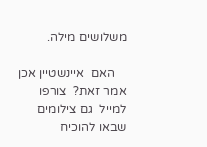משלושים מילה.

    האם  איינשטיין אכן אמר זאת?  צורפו למייל  גם צילומים שבאו להוכיח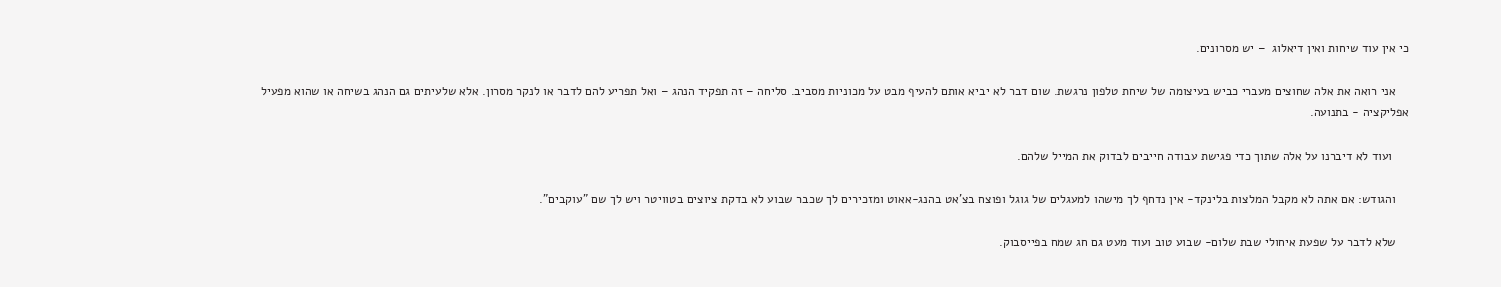כי אין עוד שיחות ואין דיאלוג  – יש מסרונים.

    אני רואה את אלה שחוצים מעברי כביש בעיצומה של שיחת טלפון נרגשת. שום דבר לא יביא אותם להעיף מבט על מכוניות מסביב. סליחה – זה תפקיד הנהג – ואל תפריע להם לדבר או לנקר מסרון. אלא שלעיתים גם הנהג בשיחה או שהוא מפעיל אפליקציה - בתנועה.

     ועוד לא דיברנו על אלה שתוך כדי פגישת עבודה חייבים לבדוק את המייל שלהם.

    והגודש: אם אתה לא מקבל המלצות בלינקד- אין נדחף לך מישהו למעגלים של גוגל ופוצח בצ'אט בהנג-אאוט ומזכירים לך שכבר שבוע לא בדקת ציוצים בטוויטר ויש לך שם "עוקבים".

    שלא לדבר על שפעת איחולי שבת שלום- שבוע טוב ועוד מעט גם חג שמח בפייסבוק.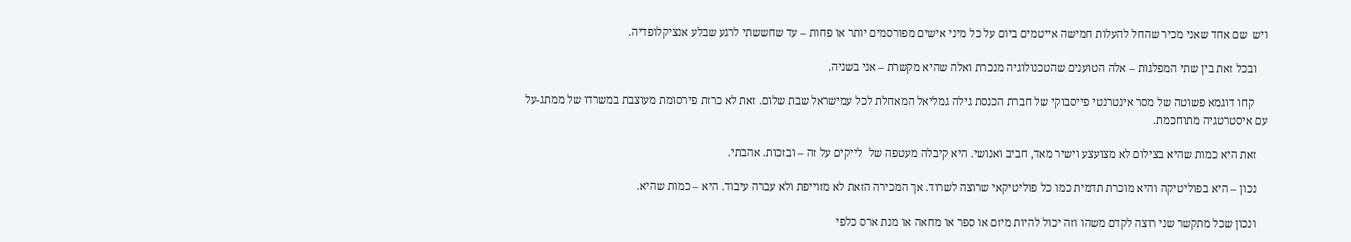ויש  שם אחד שאני מכיר שהחל להעלות חמישה אייטמים ביום על כל מיני אישים מפורסמים יותר או פחות – עד שחששתי לרגע שבלע אנציקלופדיה.

    ובכל זאת בין שתי המפלגות – אלה הטוענים שהטכנולוגיה מנכרת ואלה שהיא מקשרת – אני בשניה.

     קחו דוגמא פשוטה של מסר אינטרנטי פייסבוקי של חברת הכנסת גילה גמליאל המאחלת לכל עמישראל שבת שלום. זאת לא כרזת פירסומת מעוצבת במשרדו של ממתג-על עם איסטרטגיה מתוחכמת.

    זאת היא כמות שהיא בצילום לא מצועצע וישיר מאד, חביב ואנושי. היא קיבלה מעטפה של  לייקים על זה – ובזכות. אהבתי.

    נכון – היא בפוליטיקה והיא מוכרת תדמית כמו כל פוליטיקאי שרוצה לשרוד. אך המכירה הזאת לא מזוייפת ולא עברה עיבוד. היא – כמות שהיא.

    ונכון שכל מתקשר שני רוצה לקדם משהו וזה יכול להיות מיזם או ספר או מחאה או מנת ארס כלפי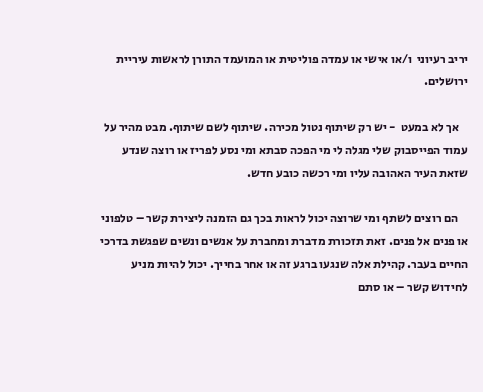יריב רעיוני  ו/או אישי או עמדה פוליטית או המועמד התורן לראשות עיריית ירושלים.

    אך לא במעט  - יש רק שיתוף נטול מכירה. שיתוף לשם שיתוף. מבט מהיר על עמוד הפייסבוק שלי מגלה לי מי הפכה סבתא ומי נסע לפריז או רוצה שנדע שזאת העיר האהובה עליו ומי רכשה כובע חדש.

    הם רוצים לשתף ומי שרוצה יכול לראות בכך גם הזמנה ליצירת קשר – טלפוני או פנים אל פנים. זאת תזכורת מדברת ומחברת על אנשים ונשים שפגשת בדרכי החיים בעבר. קהילת אלה שנגעו ברגע זה או אחר בחייך. יכול להיות מניע לחידוש קשר – או סתם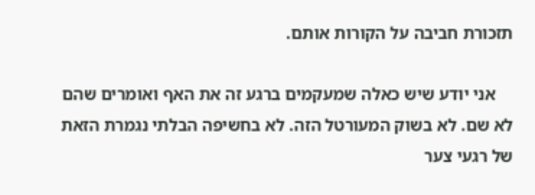תזכורת חביבה על הקורות אותם.

    אני יודע שיש כאלה שמעקמים ברגע זה את האף ואומרים שהם לא שם. לא בשוק המעורטל הזה. לא בחשיפה הבלתי נגמרת הזאת של רגעי צער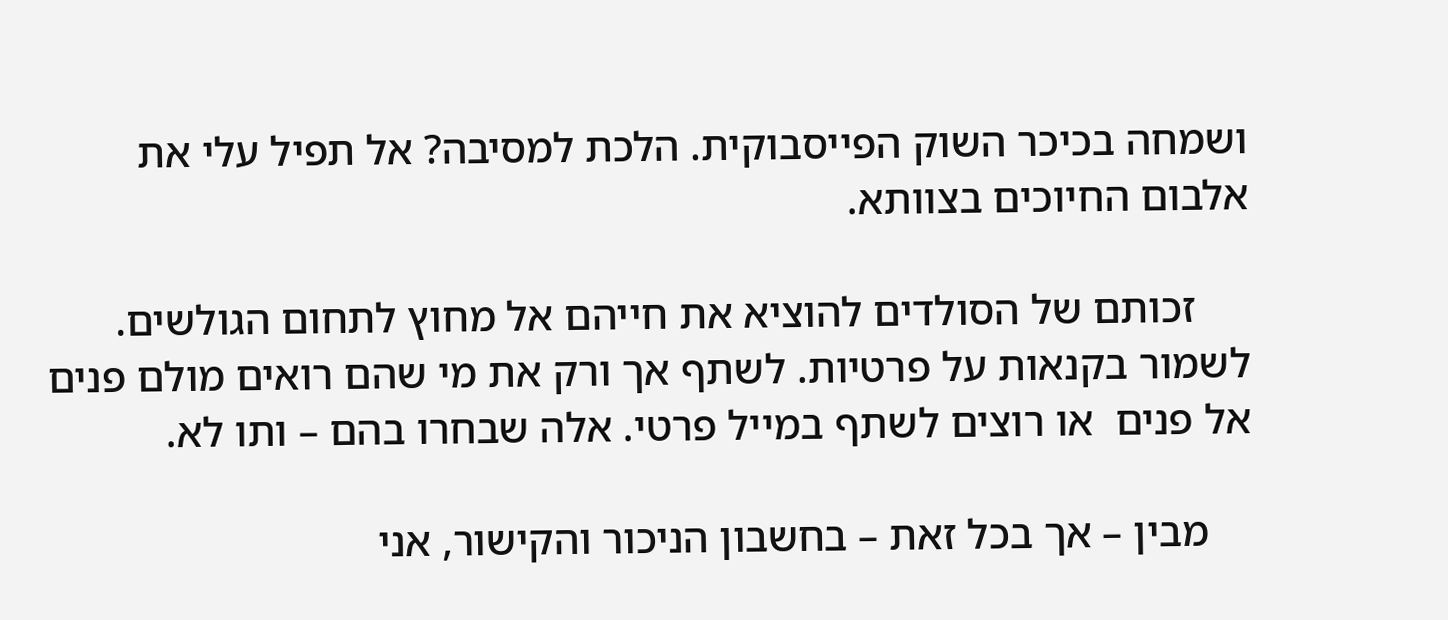ושמחה בכיכר השוק הפייסבוקית. הלכת למסיבה? אל תפיל עלי את אלבום החיוכים בצוותא.

     זכותם של הסולדים להוציא את חייהם אל מחוץ לתחום הגולשים. לשמור בקנאות על פרטיות. לשתף אך ורק את מי שהם רואים מולם פנים אל פנים  או רוצים לשתף במייל פרטי. אלה שבחרו בהם – ותו לא.

    מבין – אך בכל זאת – בחשבון הניכור והקישור, אני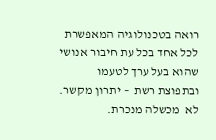רואה בטכנולוגיה המאפשרת לכל אחד בכל עת חיבור אנושי שהוא בעל ערך לטעמו ובתפוצת רשת  – יתרון מקשר. לא  מכשלה מנכרת.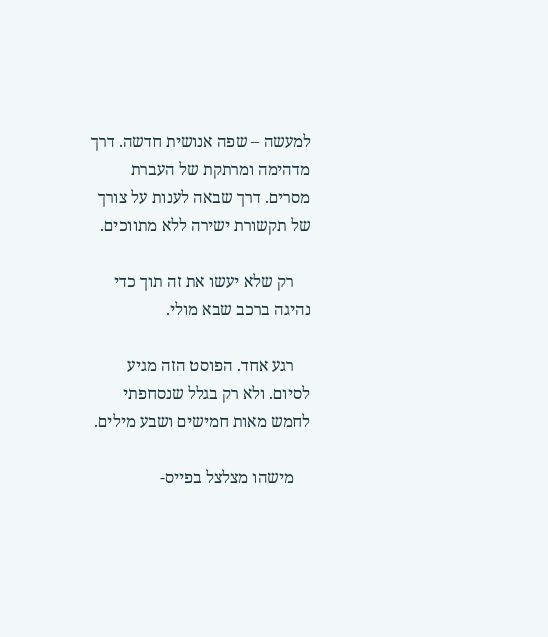למעשה – שפה אנושית חדשה. דרך מדהימה ומרתקת של העברת מסרים. דרך שבאה לענות על צורך של תקשורת ישירה ללא מתווכים.

    רק שלא יעשו את זה תוך כדי נהיגה ברכב שבא מולי.

    רגע אחד. הפוסט הזה מגיע לסיום. ולא רק בגלל שנסחפתי לחמש מאות חמישים ושבע מילים.

    מישהו מצלצל בפייס-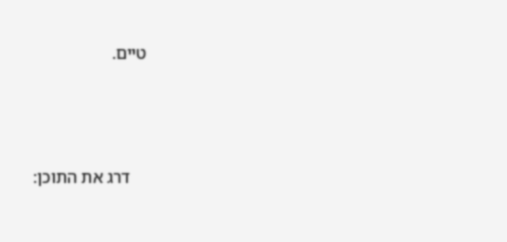טיים.





    דרג את התוכן: